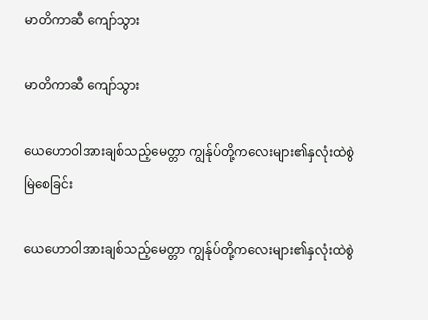မာတိကာဆီ ကျော်သွား

မာတိကာဆီ ကျော်သွား

ယေဟောဝါအားချစ်သည့်မေတ္တာ ကျွန်ုပ်တို့ကလေးများ၏နှလုံးထဲစွဲမြဲစေခြင်း

ယေဟောဝါအားချစ်သည့်မေတ္တာ ကျွန်ုပ်တို့ကလေးများ၏နှလုံးထဲစွဲ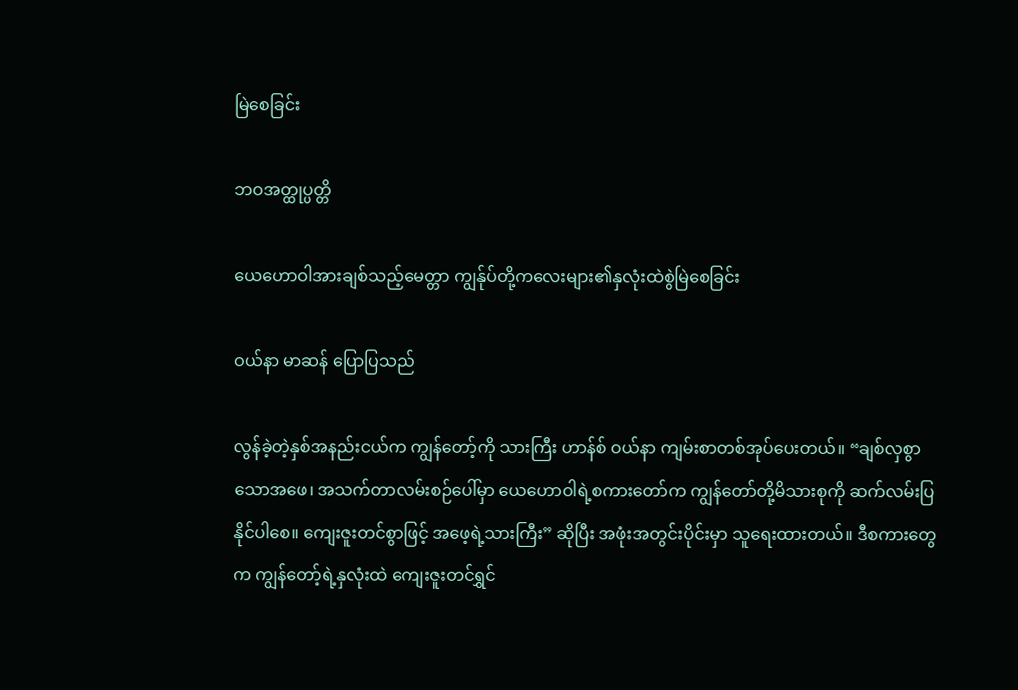မြဲစေခြင်း

ဘဝအတ္ထုပ္ပတ္တိ

ယေဟောဝါအားချစ်သည့်မေတ္တာ ကျွန်ုပ်တို့ကလေးများ၏နှလုံးထဲစွဲမြဲစေခြင်း

ဝယ်နာ မာဆန် ပြောပြသည်

လွန်ခဲ့တဲ့နှစ်အနည်းငယ်က ကျွန်တော့်ကို သားကြီး ဟာန်စ် ဝယ်နာ ကျမ်းစာတစ်အုပ်ပေးတယ်။ “ချစ်လှစွာသောအဖေ၊ အသက်တာလမ်းစဉ်ပေါ်မှာ ယေဟောဝါရဲ့စကားတော်က ကျွန်တော်တို့မိသားစုကို ဆက်လမ်းပြနိုင်ပါစေ။ ကျေးဇူးတင်စွာဖြင့် အဖေ့ရဲ့သားကြီး” ဆိုပြီး အဖုံးအတွင်းပိုင်းမှာ သူရေးထားတယ်။ ဒီစကားတွေက ကျွန်တော့်ရဲ့နှလုံးထဲ ကျေးဇူးတင်ရွှင်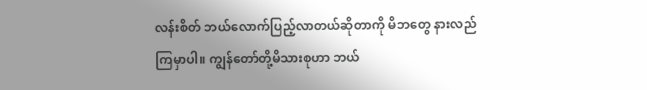လန်းစိတ် ဘယ်လောက်ပြည့်လာတယ်ဆိုတာကို မိဘတွေ နားလည်ကြမှာပါ။ ကျွန်တော်တို့မိသားစုဟာ ဘယ်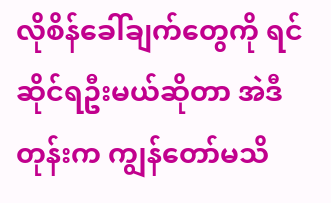လိုစိန်ခေါ်ချက်တွေကို ရင်ဆိုင်ရဦးမယ်ဆိုတာ အဲဒီတုန်းက ကျွန်တော်မသိ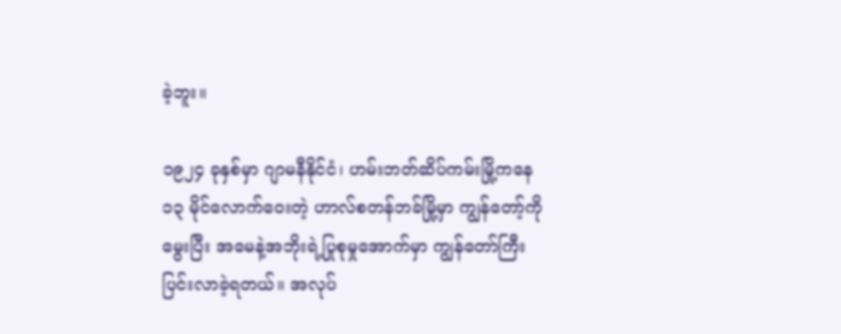ခဲ့ဘူး။

၁၉၂၄ ခုနှစ်မှာ ဂျာမနီနိုင်ငံ၊ ဟမ်းဘတ်ဆိပ်ကမ်းမြို့ကနေ ၁၃ မိုင်လောက်ဝေးတဲ့ ဟာလ်စတန်ဘခ်မြို့မှာ ကျွန်တော့်ကိုမွေးပြီး အမေနဲ့အဘိုးရဲ့ပြုစုမှုအောက်မှာ ကျွန်တော်ကြီးပြင်းလာခဲ့ရတယ်။ အလုပ်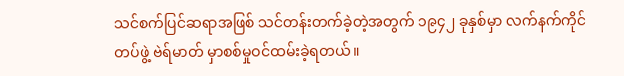သင်စက်ပြင်ဆရာအဖြစ် သင်တန်းတက်ခဲ့တဲ့အတွက် ၁၉၄၂ ခုနှစ်မှာ လက်နက်ကိုင်တပ်ဖွဲ့ ဗဲရ်မာတ် မှာစစ်မှုဝင်ထမ်းခဲ့ရတယ်။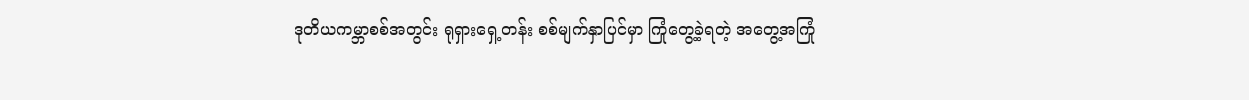ဒုတိယကမ္ဘာစစ်အတွင်း ရုရှားရှေ့တန်း စစ်မျက်နှာပြင်မှာ ကြုံတွေ့ခဲ့ရတဲ့ အတွေ့အကြုံ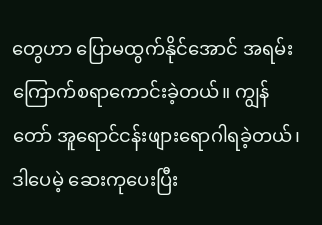တွေဟာ ပြောမထွက်နိုင်အောင် အရမ်းကြောက်စရာကောင်းခဲ့တယ်။ ကျွန်တော် အူရောင်ငန်းဖျားရောဂါရခဲ့တယ်၊ ဒါပေမဲ့ ဆေးကုပေးပြီး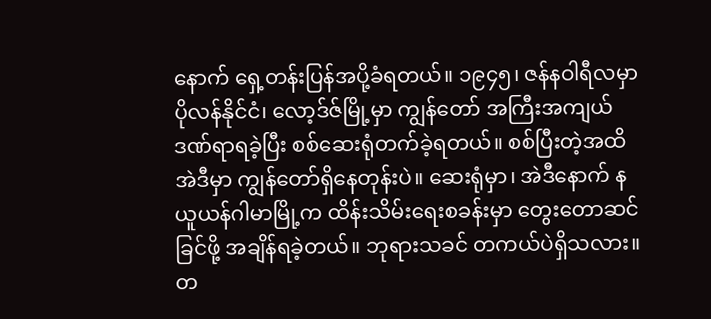နောက် ရှေ့တန်းပြန်အပို့ခံရတယ်။ ၁၉၄၅၊ ဇန်နဝါရီလမှာ ပိုလန်နိုင်ငံ၊ လော့ဒ်ဇ်မြို့မှာ ကျွန်တော် အကြီးအကျယ်ဒဏ်ရာရခဲ့ပြီး စစ်ဆေးရုံတက်ခဲ့ရတယ်။ စစ်ပြီးတဲ့အထိ အဲဒီမှာ ကျွန်တော်ရှိနေတုန်းပဲ။ ဆေးရုံမှာ၊ အဲဒီနောက် နယူယန်ဂါမာမြို့က ထိန်းသိမ်းရေးစခန်းမှာ တွေးတောဆင်ခြင်ဖို့ အချိန်ရခဲ့တယ်။ ဘုရားသခင် တကယ်ပဲရှိသလား။ တ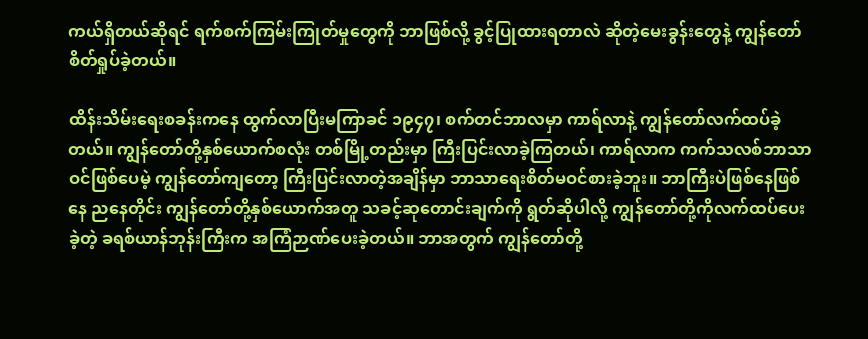ကယ်ရှိတယ်ဆိုရင် ရက်စက်ကြမ်းကြုတ်မှုတွေကို ဘာဖြစ်လို့ ခွင့်ပြုထားရတာလဲ ဆိုတဲ့မေးခွန်းတွေနဲ့ ကျွန်တော်စိတ်ရှုပ်ခဲ့တယ်။

ထိန်းသိမ်းရေးစခန်းကနေ ထွက်လာပြီးမကြာခင် ၁၉၄၇၊ စက်တင်ဘာလမှာ ကာရ်လာနဲ့ ကျွန်တော်လက်ထပ်ခဲ့တယ်။ ကျွန်တော်တို့နှစ်ယောက်စလုံး တစ်မြို့တည်းမှာ ကြီးပြင်းလာခဲ့ကြတယ်၊ ကာရ်လာက ကက်သလစ်ဘာသာဝင်ဖြစ်ပေမဲ့ ကျွန်တော်ကျတော့ ကြီးပြင်းလာတဲ့အချိန်မှာ ဘာသာရေးစိတ်မဝင်စားခဲ့ဘူး။ ဘာကြီးပဲဖြစ်နေဖြစ်နေ ညနေတိုင်း ကျွန်တော်တို့နှစ်ယောက်အတူ သခင့်ဆုတောင်းချက်ကို ရွတ်ဆိုပါလို့ ကျွန်တော်တို့ကိုလက်ထပ်ပေးခဲ့တဲ့ ခရစ်ယာန်ဘုန်းကြီးက အကြံဉာဏ်ပေးခဲ့တယ်။ ဘာအတွက် ကျွန်တော်တို့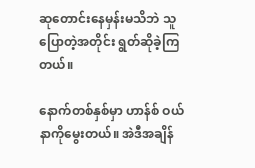ဆုတောင်းနေမှန်းမသိဘဲ သူပြောတဲ့အတိုင်း ရွတ်ဆိုခဲ့ကြတယ်။

နောက်တစ်နှစ်မှာ ဟာန်စ် ဝယ်နာကိုမွေးတယ်။ အဲဒီအချိန်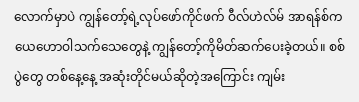လောက်မှာပဲ ကျွန်တော့်ရဲ့လုပ်ဖော်ကိုင်ဖက် ဝီလ်ဟဲလ်မ် အာရန်စ်က ယေဟောဝါသက်သေတွေနဲ့ ကျွန်တော့်ကိုမိတ်ဆက်ပေးခဲ့တယ်။ စစ်ပွဲတွေ တစ်နေ့နေ့ အဆုံးတိုင်မယ်ဆိုတဲ့အကြောင်း ကျမ်း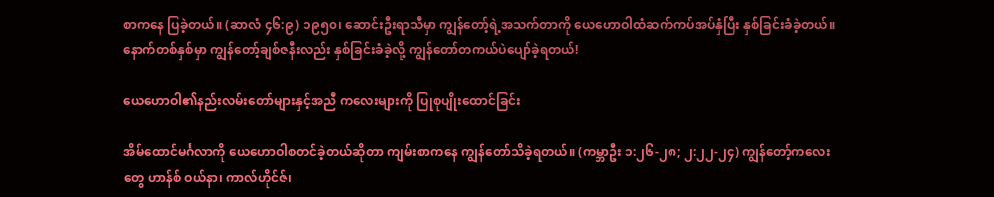စာကနေ ပြခဲ့တယ်။ (ဆာလံ ၄၆:၉) ၁၉၅၀၊ ဆောင်းဦးရာသီမှာ ကျွန်တော့်ရဲ့အသက်တာကို ယေဟောဝါထံဆက်ကပ်အပ်နှံပြီး နှစ်ခြင်းခံခဲ့တယ်။ နောက်တစ်နှစ်မှာ ကျွန်တော့်ချစ်ဇနီးလည်း နှစ်ခြင်းခံခဲ့လို့ ကျွန်တော်တကယ်ပဲပျော်ခဲ့ရတယ်!

ယေဟောဝါ၏နည်းလမ်းတော်များနှင့်အညီ ကလေးများကို ပြုစုပျိုးထောင်ခြင်း

အိမ်ထောင်မင်္ဂလာကို ယေဟောဝါစတင်ခဲ့တယ်ဆိုတာ ကျမ်းစာကနေ ကျွန်တော်သိခဲ့ရတယ်။ (ကမ္ဘာဦး ၁:၂၆-၂၈; ၂:၂၂-၂၄) ကျွန်တော့်ကလေးတွေ ဟာန်စ် ဝယ်နာ၊ ကာလ်ဟိုင်ဇ်၊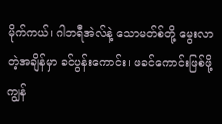မိုက်ကယ်၊ ဂါဘရီအဲလ်နဲ့ သောမတ်စ်တို့ မွေးလာတဲ့အချိန်မှာ ခင်ပွန်းကောင်း၊ ဖခင်ကောင်းဖြစ်ဖို့ ကျွန်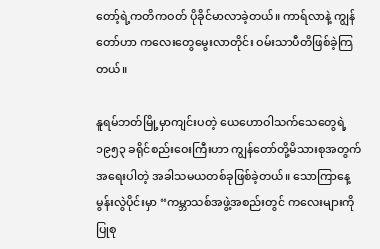တော့်ရဲ့ကတိကဝတ် ပိုခိုင်မာလာခဲ့တယ်။ ကာရ်လာနဲ့ ကျွန်တော်ဟာ ကလေးတွေမွေးလာတိုင်း ဝမ်းသာပီတိဖြစ်ခဲ့ကြတယ်။

နူရမ်ဘတ်မြို့မှာကျင်းပတဲ့ ယေဟောဝါသက်သေတွေရဲ့ ၁၉၅၃ ခရိုင်စည်းဝေးကြီးဟာ ကျွန်တော်တို့မိသားစုအတွက် အရေးပါတဲ့ အခါသမယတစ်ခုဖြစ်ခဲ့တယ်။ သောကြာနေ့မွန်းလွဲပိုင်းမှာ “ကမ္ဘာသစ်အဖွဲ့အစည်းတွင် ကလေးများကို ပြုစု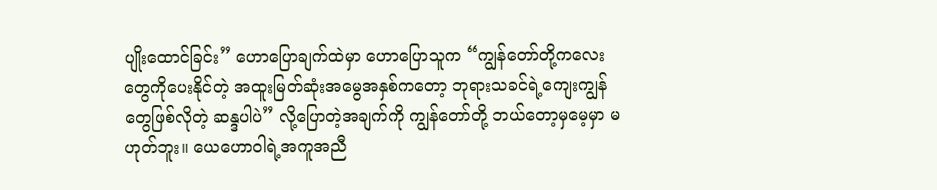ပျိုးထောင်ခြင်း” ဟောပြောချက်ထဲမှာ ဟောပြောသူက “ကျွန်တော်တို့ကလေးတွေကိုပေးနိုင်တဲ့ အထူးမြတ်ဆုံးအမွေအနှစ်ကတော့ ဘုရားသခင်ရဲ့ကျေးကျွန်တွေဖြစ်လိုတဲ့ ဆန္ဒပါပဲ” လို့ပြောတဲ့အချက်ကို ကျွန်တော်တို့ ဘယ်တော့မှမေ့မှာ မဟုတ်ဘူး။ ယေဟောဝါရဲ့အကူအညီ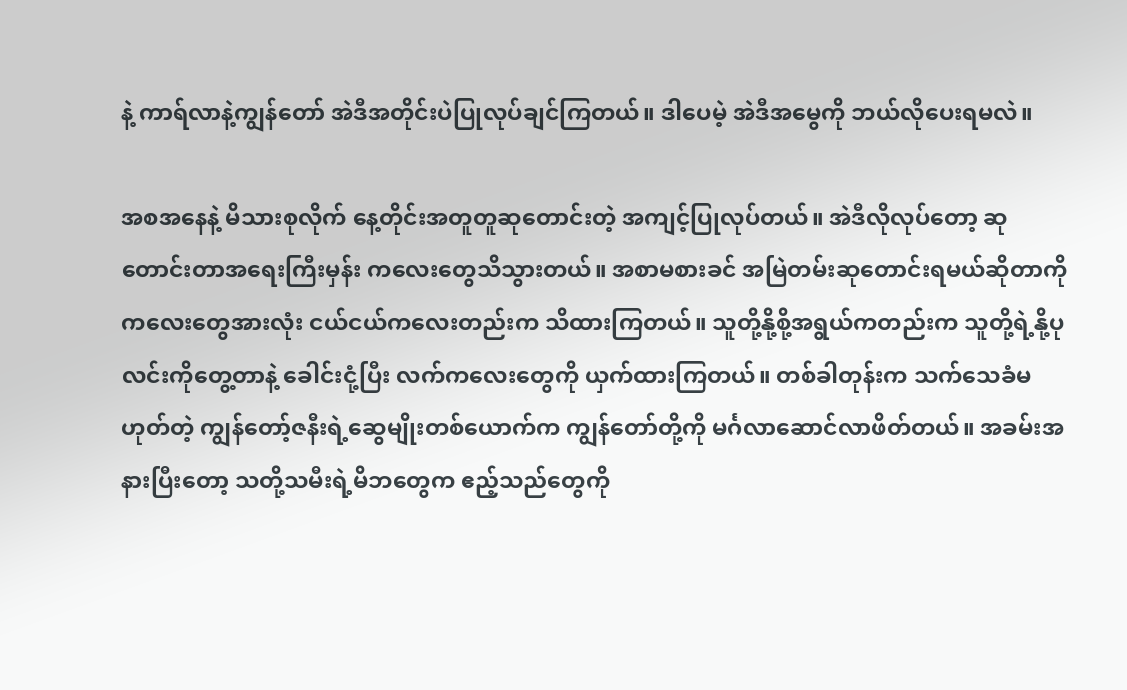နဲ့ ကာရ်လာနဲ့ကျွန်တော် အဲဒီအတိုင်းပဲပြုလုပ်ချင်ကြတယ်။ ဒါပေမဲ့ အဲဒီအမွေကို ဘယ်လိုပေးရမလဲ။

အစအနေနဲ့ မိသားစုလိုက် နေ့တိုင်းအတူတူဆုတောင်းတဲ့ အကျင့်ပြုလုပ်တယ်။ အဲဒီလိုလုပ်တော့ ဆုတောင်းတာအရေးကြီးမှန်း ကလေးတွေသိသွားတယ်။ အစာမစားခင် အမြဲတမ်းဆုတောင်းရမယ်ဆိုတာကို ကလေးတွေအားလုံး ငယ်ငယ်ကလေးတည်းက သိထားကြတယ်။ သူတို့နို့စို့အရွယ်ကတည်းက သူတို့ရဲ့နို့ပုလင်းကိုတွေ့တာနဲ့ ခေါင်းငုံ့ပြီး လက်ကလေးတွေကို ယှက်ထားကြတယ်။ တစ်ခါတုန်းက သက်သေခံမဟုတ်တဲ့ ကျွန်တော့်ဇနီးရဲ့ဆွေမျိုးတစ်ယောက်က ကျွန်တော်တို့ကို မင်္ဂလာဆောင်လာဖိတ်တယ်။ အခမ်းအနားပြီးတော့ သတို့သမီးရဲ့မိဘတွေက ဧည့်သည်တွေကို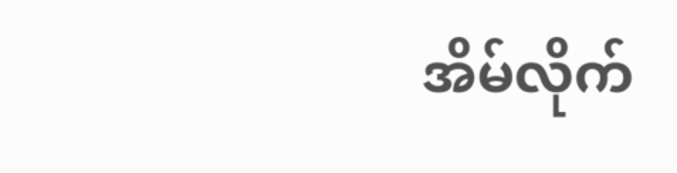အိမ်လိုက်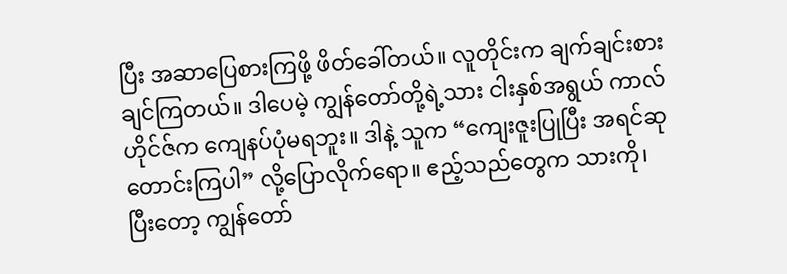ပြီး အဆာပြေစားကြဖို့ ဖိတ်ခေါ်တယ်။ လူတိုင်းက ချက်ချင်းစားချင်ကြတယ်။ ဒါပေမဲ့ ကျွန်တော်တို့ရဲ့သား ငါးနှစ်အရွယ် ကာလ်ဟိုင်ဇ်က ကျေနပ်ပုံမရဘူး။ ဒါနဲ့ သူက “ကျေးဇူးပြုပြီး အရင်ဆုတောင်းကြပါ” လို့ပြောလိုက်ရော။ ဧည့်သည်တွေက သားကို၊ ပြီးတော့ ကျွန်တော်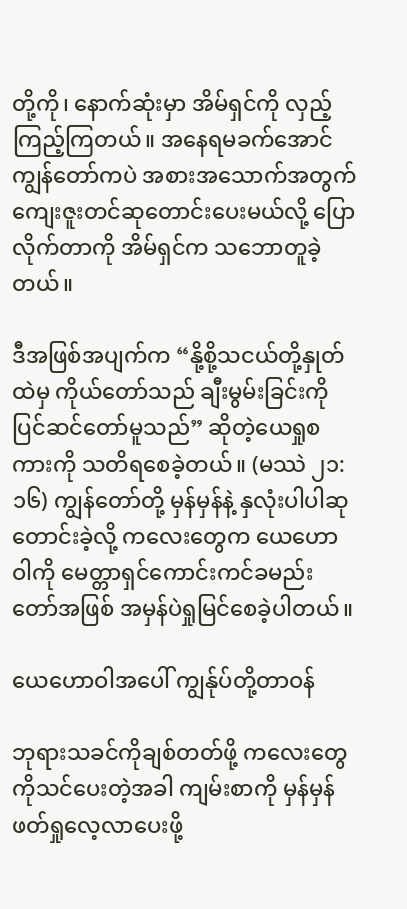တို့ကို၊ နောက်ဆုံးမှာ အိမ်ရှင်ကို လှည့်ကြည့်ကြတယ်။ အနေရမခက်အောင် ကျွန်တော်ကပဲ အစားအသောက်အတွက် ကျေးဇူးတင်ဆုတောင်းပေးမယ်လို့ ပြောလိုက်တာကို အိမ်ရှင်က သဘောတူခဲ့တယ်။

ဒီအဖြစ်အပျက်က “နို့စို့သငယ်တို့နှုတ်ထဲမှ ကိုယ်တော်သည် ချီးမွမ်းခြင်းကို ပြင်ဆင်တော်မူသည်” ဆိုတဲ့ယေရှုစကားကို သတိရစေခဲ့တယ်။ (မဿဲ ၂၁:၁၆) ကျွန်တော်တို့ မှန်မှန်နဲ့ နှလုံးပါပါဆုတောင်းခဲ့လို့ ကလေးတွေက ယေဟောဝါကို မေတ္တာရှင်ကောင်းကင်ခမည်းတော်အဖြစ် အမှန်ပဲရှုမြင်စေခဲ့ပါတယ်။

ယေဟောဝါအပေါ် ကျွန်ုပ်တို့တာဝန်

ဘုရားသခင်ကိုချစ်တတ်ဖို့ ကလေးတွေကိုသင်ပေးတဲ့အခါ ကျမ်းစာကို မှန်မှန်ဖတ်ရှုလေ့လာပေးဖို့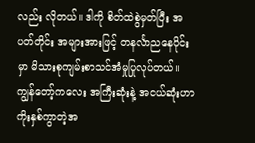လည်း လိုတယ်။ ဒါကို စိတ်ထဲစွဲမှတ်ပြီး အပတ်တိုင်း အများအားဖြင့် တနင်္လာညနေပိုင်းမှာ မိသားစုကျမ်းစာသင်အံမှုပြုလုပ်တယ်။ ကျွန်တော့်ကလေး အကြီးဆုံးနဲ့ အငယ်ဆုံးဟာ ကိုးနှစ်ကွာတဲ့အ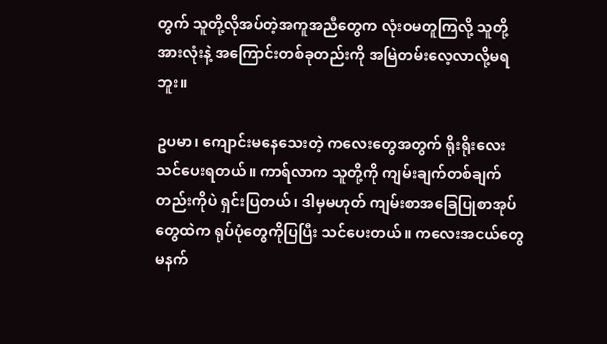တွက် သူတို့လိုအပ်တဲ့အကူအညီတွေက လုံးဝမတူကြလို့ သူတို့အားလုံးနဲ့ အကြောင်းတစ်ခုတည်းကို အမြဲတမ်းလေ့လာလို့မရဘူး။

ဥပမာ၊ ကျောင်းမနေသေးတဲ့ ကလေးတွေအတွက် ရိုးရိုးလေးသင်ပေးရတယ်။ ကာရ်လာက သူတို့ကို ကျမ်းချက်တစ်ချက်တည်းကိုပဲ ရှင်းပြတယ်၊ ဒါမှမဟုတ် ကျမ်းစာအခြေပြုစာအုပ်တွေထဲက ရုပ်ပုံတွေကိုပြပြီး သင်ပေးတယ်။ ကလေးအငယ်တွေ မနက်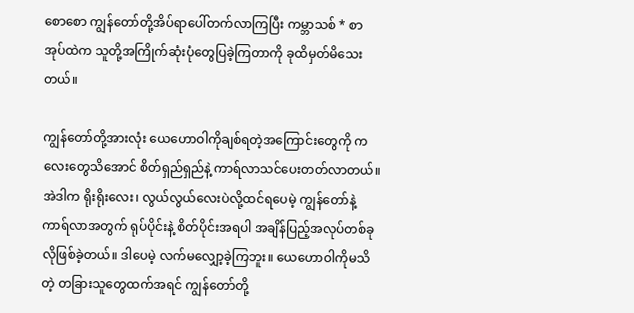စောစော ကျွန်တော်တို့အိပ်ရာပေါ်တက်လာကြပြီး ကမ္ဘာသစ် * စာအုပ်ထဲက သူတို့အကြိုက်ဆုံးပုံတွေပြခဲ့ကြတာကို ခုထိမှတ်မိသေးတယ်။

ကျွန်တော်တို့အားလုံး ယေဟောဝါကိုချစ်ရတဲ့အကြောင်းတွေကို ကလေးတွေသိအောင် စိတ်ရှည်ရှည်နဲ့ ကာရ်လာသင်ပေးတတ်လာတယ်။ အဲဒါက ရိုးရိုးလေး၊ လွယ်လွယ်လေးပဲလို့ထင်ရပေမဲ့ ကျွန်တော်နဲ့ကာရ်လာအတွက် ရုပ်ပိုင်းနဲ့ စိတ်ပိုင်းအရပါ အချိန်ပြည့်အလုပ်တစ်ခုလိုဖြစ်ခဲ့တယ်။ ဒါပေမဲ့ လက်မလျှော့ခဲ့ကြဘူး။ ယေဟောဝါကိုမသိတဲ့ တခြားသူတွေထက်အရင် ကျွန်တော်တို့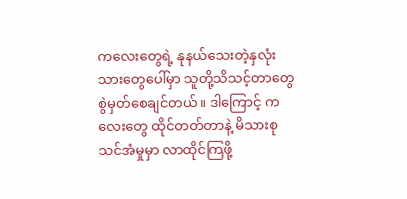ကလေးတွေရဲ့ နုနယ်သေးတဲ့နှလုံးသားတွေပေါ်မှာ သူတို့သိသင့်တာတွေ စွဲမှတ်စေချင်တယ်။ ဒါကြောင့် ကလေးတွေ ထိုင်တတ်တာနဲ့ မိသားစုသင်အံမှုမှာ လာထိုင်ကြဖို့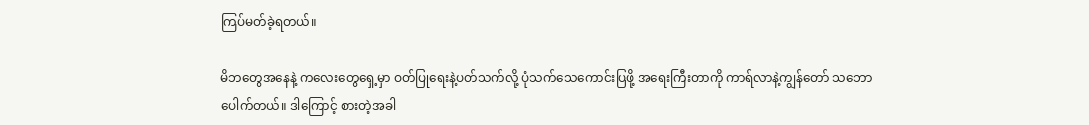ကြပ်မတ်ခဲ့ရတယ်။

မိဘတွေအနေနဲ့ ကလေးတွေရှေ့မှာ ဝတ်ပြုရေးနဲ့ပတ်သက်လို့ ပုံသက်သေကောင်းပြဖို့ အရေးကြီးတာကို ကာရ်လာနဲ့ကျွန်တော် သဘောပေါက်တယ်။ ဒါကြောင့် စားတဲ့အခါ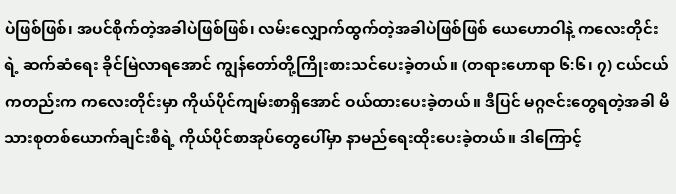ပဲဖြစ်ဖြစ်၊ အပင်စိုက်တဲ့အခါပဲဖြစ်ဖြစ်၊ လမ်းလျှောက်ထွက်တဲ့အခါပဲဖြစ်ဖြစ် ယေဟောဝါနဲ့ ကလေးတိုင်းရဲ့ ဆက်ဆံရေး ခိုင်မြဲလာရအောင် ကျွန်တော်တို့ကြိုးစားသင်ပေးခဲ့တယ်။ (တရားဟောရာ ၆:၆၊ ၇) ငယ်ငယ်ကတည်းက ကလေးတိုင်းမှာ ကိုယ်ပိုင်ကျမ်းစာရှိအောင် ဝယ်ထားပေးခဲ့တယ်။ ဒီပြင် မဂ္ဂဇင်းတွေရတဲ့အခါ မိသားစုတစ်ယောက်ချင်းစီရဲ့ ကိုယ်ပိုင်စာအုပ်တွေပေါ်မှာ နာမည်ရေးထိုးပေးခဲ့တယ်။ ဒါကြောင့်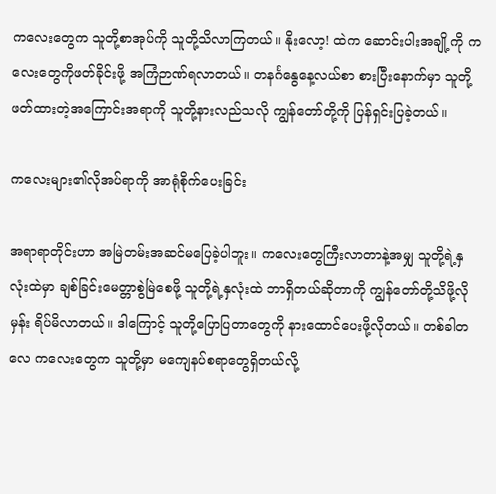ကလေးတွေက သူတို့စာအုပ်ကို သူတို့သိလာကြတယ်။ နိုးလော့! ထဲက ဆောင်းပါးအချို့ကို ကလေးတွေကိုဖတ်ခိုင်းဖို့ အကြံဉာဏ်ရလာတယ်။ တနင်္ဂနွေနေ့လယ်စာ စားပြီးနောက်မှာ သူတို့ဖတ်ထားတဲ့အကြောင်းအရာကို သူတို့နားလည်သလို ကျွန်တော်တို့ကို ပြန်ရှင်းပြခဲ့တယ်။

ကလေးများ၏လိုအပ်ရာကို အာရုံစိုက်ပေးခြင်း

အရာရာတိုင်းဟာ အမြဲတမ်းအဆင်မပြေခဲ့ပါဘူး။ ကလေးတွေကြီးလာတာနဲ့အမျှ သူတို့ရဲ့နှလုံးထဲမှာ ချစ်ခြင်းမေတ္တာစွဲမြဲစေဖို့ သူတို့ရဲ့နှလုံးထဲ ဘာရှိတယ်ဆိုတာကို ကျွန်တော်တို့သိဖို့လိုမှန်း ရိပ်မိလာတယ်။ ဒါကြောင့် သူတို့ပြောပြတာတွေကို နားထောင်ပေးဖို့လိုတယ်။ တစ်ခါတလေ ကလေးတွေက သူတို့မှာ မကျေနပ်စရာတွေရှိတယ်လို့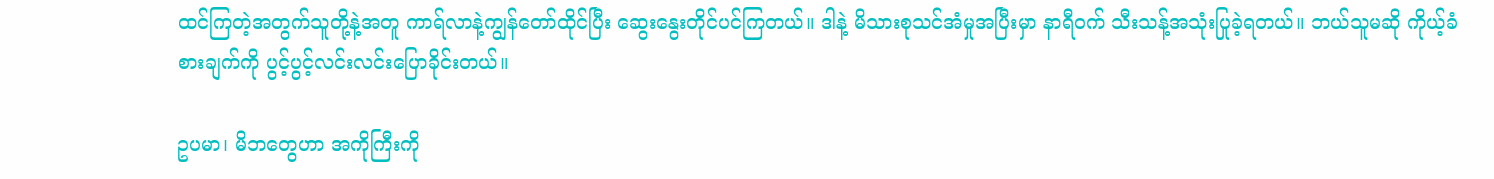ထင်ကြတဲ့အတွက်သူတို့နဲ့အတူ ကာရ်လာနဲ့ကျွန်တော်ထိုင်ပြီး ဆွေးနွေးတိုင်ပင်ကြတယ်။ ဒါနဲ့ မိသားစုသင်အံမှုအပြီးမှာ နာရီဝက် သီးသန့်အသုံးပြုခဲ့ရတယ်။ ဘယ်သူမဆို ကိုယ့်ခံစားချက်ကို ပွင့်ပွင့်လင်းလင်းပြောခိုင်းတယ်။

ဥပမာ၊ မိဘတွေဟာ အကိုကြီးကို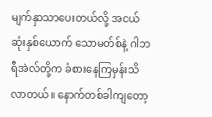မျက်နှာသာပေးတယ်လို့ အငယ်ဆုံးနှစ်ယောက် သောမတ်စ်နဲ့ ဂါဘရီအဲလ်တို့က ခံစားနေကြမှန်းသိလာတယ်။ နောက်တစ်ခါကျတော့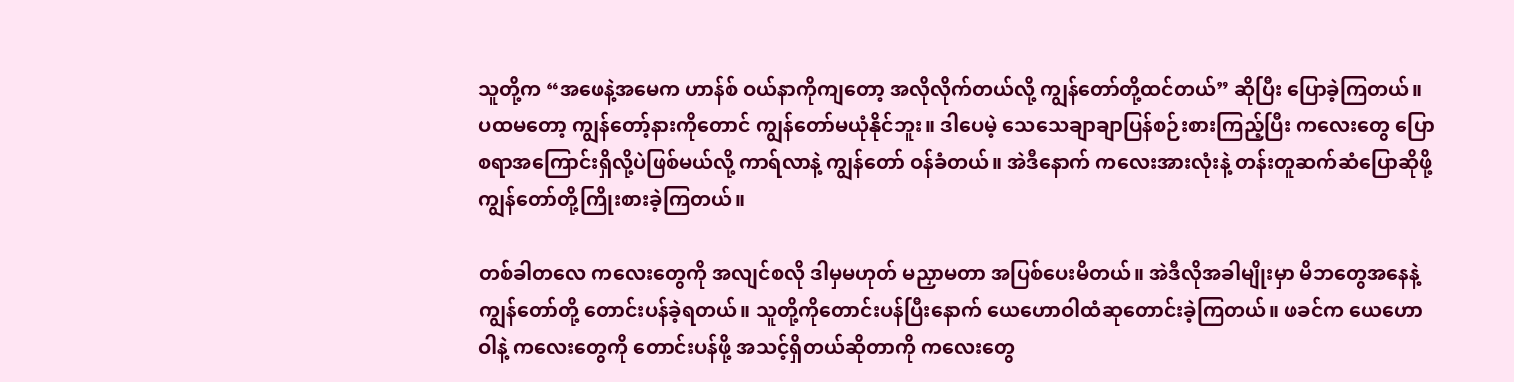သူတို့က “အဖေနဲ့အမေက ဟာန်စ် ဝယ်နာကိုကျတော့ အလိုလိုက်တယ်လို့ ကျွန်တော်တို့ထင်တယ်” ဆိုပြီး ပြောခဲ့ကြတယ်။ ပထမတော့ ကျွန်တော့်နားကိုတောင် ကျွန်တော်မယုံနိုင်ဘူး။ ဒါပေမဲ့ သေသေချာချာပြန်စဉ်းစားကြည့်ပြီး ကလေးတွေ ပြောစရာအကြောင်းရှိလို့ပဲဖြစ်မယ်လို့ ကာရ်လာနဲ့ ကျွန်တော် ဝန်ခံတယ်။ အဲဒီနောက် ကလေးအားလုံးနဲ့ တန်းတူဆက်ဆံပြောဆိုဖို့ ကျွန်တော်တို့ကြိုးစားခဲ့ကြတယ်။

တစ်ခါတလေ ကလေးတွေကို အလျင်စလို ဒါမှမဟုတ် မညှာမတာ အပြစ်ပေးမိတယ်။ အဲဒီလိုအခါမျိုးမှာ မိဘတွေအနေနဲ့ ကျွန်တော်တို့ တောင်းပန်ခဲ့ရတယ်။ သူတို့ကိုတောင်းပန်ပြီးနောက် ယေဟောဝါထံဆုတောင်းခဲ့ကြတယ်။ ဖခင်က ယေဟောဝါနဲ့ ကလေးတွေကို တောင်းပန်ဖို့ အသင့်ရှိတယ်ဆိုတာကို ကလေးတွေ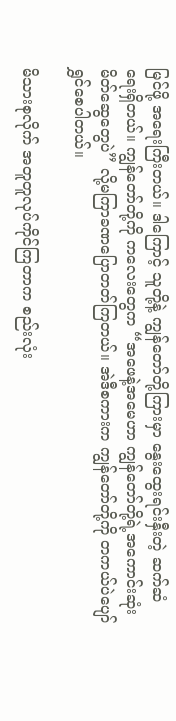မြင်ဖို့ အရေးကြီးတယ်။ ဒါကြောင့် သူတို့နဲ့ ကျွန်တော်တို့ကြားမှာ နွေးထွေးရင်းနှီးတဲ့ ဆက်ဆံရေးရှိတယ်။ ကျွန်တော်တို့ကို ကလေးတွေက “အဖေနဲ့အမေဟာ ကျွန်တော်တို့ရဲ့အကောင်းဆုံးမိတ်ဆွေတွေပဲ” လို့မကြာခဏပြောတတ်ကြတယ်။ အဲဒီစကားက ကျွန်တော်တို့ကို တကယ်ပဲပျော်ရွှင်စေပါတယ်။

မိသားစုလိုက် အတူတူလုပ်ကိုင်ကြတာက စည်းလုံး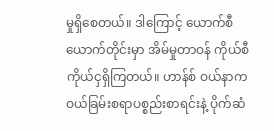မှုရှိစေတယ်။ ဒါကြောင့် ယောက်စီယောက်တိုင်းမှာ အိမ်မှုတာဝန် ကိုယ်စီကိုယ်ငှရှိကြတယ်။ ဟာန်စ် ဝယ်နာက ဝယ်ခြမ်းစရာပစ္စည်းစာရင်းနဲ့ ပိုက်ဆံ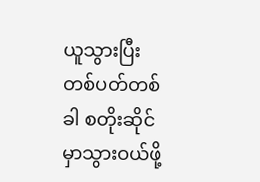ယူသွားပြီး တစ်ပတ်တစ်ခါ စတိုးဆိုင်မှာသွားဝယ်ဖို့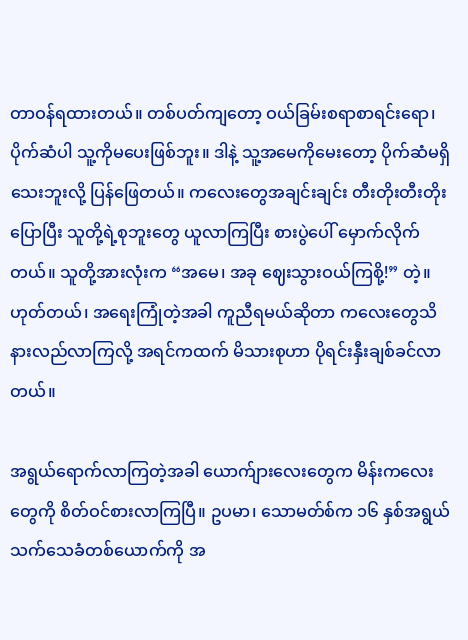တာဝန်ရထားတယ်။ တစ်ပတ်ကျတော့ ဝယ်ခြမ်းစရာစာရင်းရော၊ ပိုက်ဆံပါ သူ့ကိုမပေးဖြစ်ဘူး။ ဒါနဲ့ သူ့အမေကိုမေးတော့ ပိုက်ဆံမရှိသေးဘူးလို့ ပြန်ဖြေတယ်။ ကလေးတွေအချင်းချင်း တီးတိုးတီးတိုးပြောပြီး သူတို့ရဲ့စုဘူးတွေ ယူလာကြပြီး စားပွဲပေါ် မှောက်လိုက်တယ်။ သူတို့အားလုံးက “အမေ၊ အခု ဈေးသွားဝယ်ကြစို့!” တဲ့။ ဟုတ်တယ်၊ အရေးကြုံတဲ့အခါ ကူညီရမယ်ဆိုတာ ကလေးတွေသိနားလည်လာကြလို့ အရင်ကထက် မိသားစုဟာ ပိုရင်းနှီးချစ်ခင်လာတယ်။

အရွယ်ရောက်လာကြတဲ့အခါ ယောက်ျားလေးတွေက မိန်းကလေးတွေကို စိတ်ဝင်စားလာကြပြီ။ ဥပမာ၊ သောမတ်စ်က ၁၆ နှစ်အရွယ် သက်သေခံတစ်ယောက်ကို အ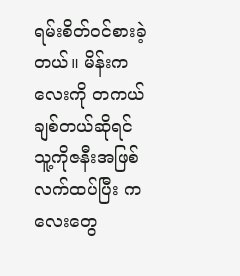ရမ်းစိတ်ဝင်စားခဲ့တယ်။ မိန်းကလေးကို တကယ်ချစ်တယ်ဆိုရင် သူ့ကိုဇနီးအဖြစ်လက်ထပ်ပြီး ကလေးတွေ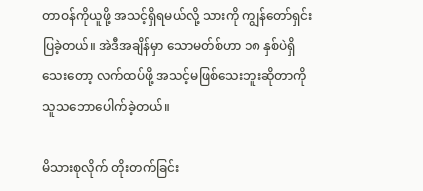တာဝန်ကိုယူဖို့ အသင့်ရှိရမယ်လို့ သားကို ကျွန်တော်ရှင်းပြခဲ့တယ်။ အဲဒီအချိန်မှာ သောမတ်စ်ဟာ ၁၈ နှစ်ပဲရှိသေးတော့ လက်ထပ်ဖို့ အသင့်မဖြစ်သေးဘူးဆိုတာကို သူသဘောပေါက်ခဲ့တယ်။

မိသားစုလိုက် တိုးတက်ခြင်း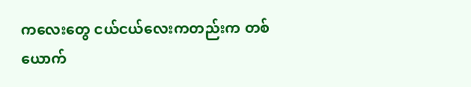ကလေးတွေ ငယ်ငယ်လေးကတည်းက တစ်ယောက်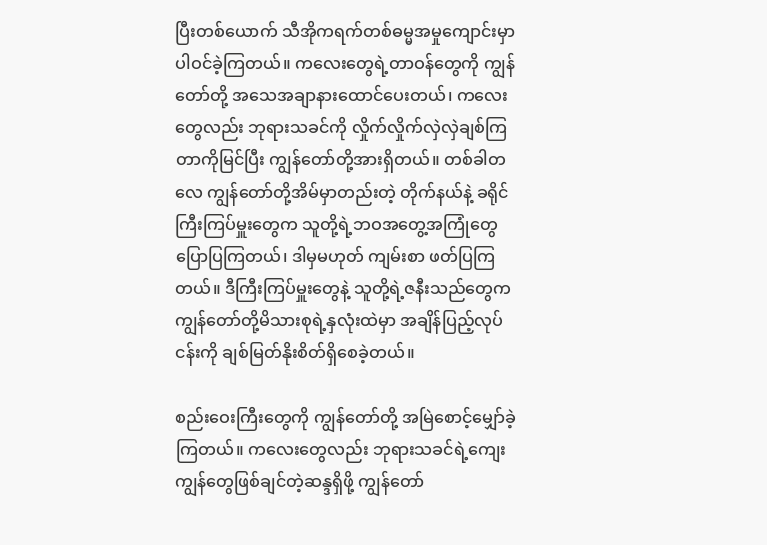ပြီးတစ်ယောက် သီအိုကရက်တစ်ဓမ္မအမှုကျောင်းမှာ ပါဝင်ခဲ့ကြတယ်။ ကလေးတွေရဲ့တာဝန်တွေကို ကျွန်တော်တို့ အသေအချာနားထောင်ပေးတယ်၊ ကလေးတွေလည်း ဘုရားသခင်ကို လှိုက်လှိုက်လှဲလှဲချစ်ကြတာကိုမြင်ပြီး ကျွန်တော်တို့အားရှိတယ်။ တစ်ခါတလေ ကျွန်တော်တို့အိမ်မှာတည်းတဲ့ တိုက်နယ်နဲ့ ခရိုင်ကြီးကြပ်မှူးတွေက သူတို့ရဲ့ဘဝအတွေ့အကြုံတွေ ပြောပြကြတယ်၊ ဒါမှမဟုတ် ကျမ်းစာ ဖတ်ပြကြတယ်။ ဒီကြီးကြပ်မှူးတွေနဲ့ သူတို့ရဲ့ဇနီးသည်တွေက ကျွန်တော်တို့မိသားစုရဲ့နှလုံးထဲမှာ အချိန်ပြည့်လုပ်ငန်းကို ချစ်မြတ်နိုးစိတ်ရှိစေခဲ့တယ်။

စည်းဝေးကြီးတွေကို ကျွန်တော်တို့ အမြဲစောင့်မျှော်ခဲ့ကြတယ်။ ကလေးတွေလည်း ဘုရားသခင်ရဲ့ကျေးကျွန်တွေဖြစ်ချင်တဲ့ဆန္ဒရှိဖို့ ကျွန်တော်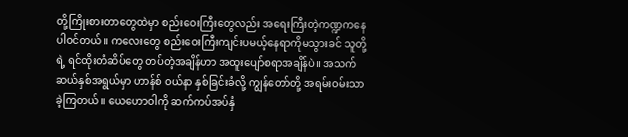တို့ကြိုးစားတာတွေထဲမှာ စည်းဝေးကြီးတွေလည်း အရေးကြီးတဲ့ကဏ္ဍကနေ ပါဝင်တယ်။ ကလေးတွေ စည်းဝေးကြီးကျင်းပမယ့်နေရာကိုမသွားခင် သူတို့ရဲ့ ရင်ထိုးတံဆိပ်တွေ တပ်တဲ့အချိန်ဟာ အထူးပျော်စရာအချိန်ပဲ။ အသက်ဆယ်နှစ်အရွယ်မှာ ဟာန်စ် ဝယ်နာ နှစ်ခြင်းခံလို့ ကျွန်တော်တို့ အရမ်းဝမ်းသာခဲ့ကြတယ်။ ယေဟောဝါကို ဆက်ကပ်အပ်နှံ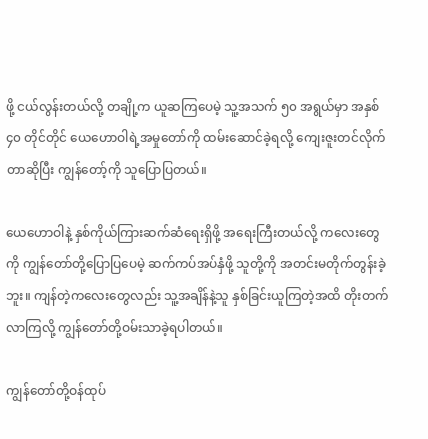ဖို့ ငယ်လွန်းတယ်လို့ တချို့က ယူဆကြပေမဲ့ သူ့အသက် ၅၀ အရွယ်မှာ အနှစ် ၄၀ တိုင်တိုင် ယေဟောဝါရဲ့အမှုတော်ကို ထမ်းဆောင်ခဲ့ရလို့ ကျေးဇူးတင်လိုက်တာဆိုပြီး ကျွန်တော့်ကို သူပြောပြတယ်။

ယေဟောဝါနဲ့ နှစ်ကိုယ်ကြားဆက်ဆံရေးရှိဖို့ အရေးကြီးတယ်လို့ ကလေးတွေကို ကျွန်တော်တို့ပြောပြပေမဲ့ ဆက်ကပ်အပ်နှံဖို့ သူတို့ကို အတင်းမတိုက်တွန်းခဲ့ဘူး။ ကျန်တဲ့ကလေးတွေလည်း သူ့အချိန်နဲ့သူ နှစ်ခြင်းယူကြတဲ့အထိ တိုးတက်လာကြလို့ ကျွန်တော်တို့ဝမ်းသာခဲ့ရပါတယ်။

ကျွန်တော်တို့ဝန်ထုပ်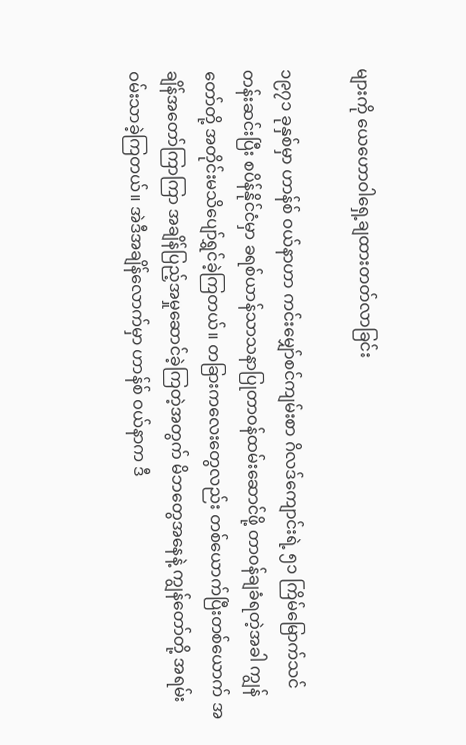များကို ယေဟောဝါရှေ့ချထားတတ်လာခြင်း

၁၉၇၁ ခုနှစ်မှာ ဟာန်စ် ဝယ်နာဟာ ကင်းမျှော်စင်ကျမ်းစာ ဂိလဒ်ကျောင်းရဲ့ ၅၁ ကြိမ်မြောက်သင်တန်းဆင်းပြီး စပိန်နိုင်ငံမှာ ခရစ်ယာန်သာသနာပြုတာဝန်ထမ်းဆောင်ဖို့ တာဝန်ချခံရတဲ့အခါ ကျွန်တော်တို့ အတိုင်းမသိပျော်ရွှင်ခဲ့ကြတယ်။ တခြားကလေးတွေလည်း တစ်ယောက်ပြီးတစ်ယောက် အချိန်အတော်ကြာကြာ အချိန်ပြည့်အမှုဆောင်ခဲ့ကြတဲ့အတွက် မိဘတွေအနေနဲ့ ကျွန်တော်တို့ အရမ်းဝမ်းသာခဲ့ကြတယ်။ အဲဒီအချိန်လောက်မှာ ဟာန်စ် ဝယ်နာက ဒီ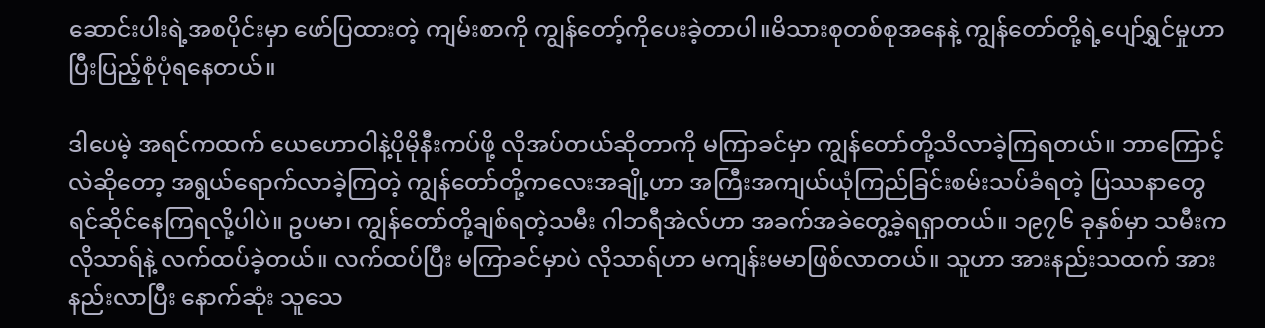ဆောင်းပါးရဲ့အစပိုင်းမှာ ဖော်ပြထားတဲ့ ကျမ်းစာကို ကျွန်တော့်ကိုပေးခဲ့တာပါ။မိသားစုတစ်စုအနေနဲ့ ကျွန်တော်တို့ရဲ့ပျော်ရွှင်မှုဟာ ပြီးပြည့်စုံပုံရနေတယ်။

ဒါပေမဲ့ အရင်ကထက် ယေဟောဝါနဲ့ပိုမိုနီးကပ်ဖို့ လိုအပ်တယ်ဆိုတာကို မကြာခင်မှာ ကျွန်တော်တို့သိလာခဲ့ကြရတယ်။ ဘာကြောင့်လဲဆိုတော့ အရွယ်ရောက်လာခဲ့ကြတဲ့ ကျွန်တော်တို့ကလေးအချို့ဟာ အကြီးအကျယ်ယုံကြည်ခြင်းစမ်းသပ်ခံရတဲ့ ပြဿနာတွေ ရင်ဆိုင်နေကြရလို့ပါပဲ။ ဥပမာ၊ ကျွန်တော်တို့ချစ်ရတဲ့သမီး ဂါဘရီအဲလ်ဟာ အခက်အခဲတွေ့ခဲ့ရရှာတယ်။ ၁၉၇၆ ခုနှစ်မှာ သမီးက လိုသာရ်နဲ့ လက်ထပ်ခဲ့တယ်။ လက်ထပ်ပြီး မကြာခင်မှာပဲ လိုသာရ်ဟာ မကျန်းမမာဖြစ်လာတယ်။ သူဟာ အားနည်းသထက် အားနည်းလာပြီး နောက်ဆုံး သူသေ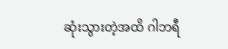ဆုံးသွားတဲ့အထိ ဂါဘရီ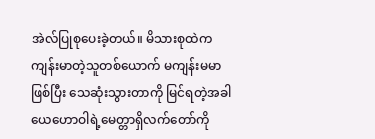အဲလ်ပြုစုပေးခဲ့တယ်။ မိသားစုထဲက ကျန်းမာတဲ့သူတစ်ယောက် မကျန်းမမာဖြစ်ပြီး သေဆုံးသွားတာကို မြင်ရတဲ့အခါ ယေဟောဝါရဲ့မေတ္တာရှိလက်တော်ကို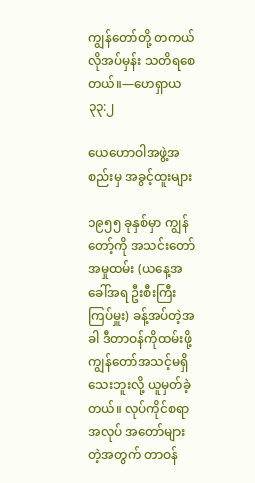ကျွန်တော်တို့ တကယ်လိုအပ်မှန်း သတိရစေတယ်။—ဟေရှာယ ၃၃:၂

ယေဟောဝါအဖွဲ့အစည်းမှ အခွင့်ထူးများ

၁၉၅၅ ခုနှစ်မှာ ကျွန်တော့်ကို အသင်းတော်အမှုထမ်း (ယနေ့အခေါ်အရ ဦးစီးကြီးကြပ်မှူး) ခန့်အပ်တဲ့အခါ ဒီတာဝန်ကိုထမ်းဖို့ ကျွန်တော်အသင့်မရှိသေးဘူးလို့ ယူမှတ်ခဲ့တယ်။ လုပ်ကိုင်စရာအလုပ် အတော်များတဲ့အတွက် တာဝန်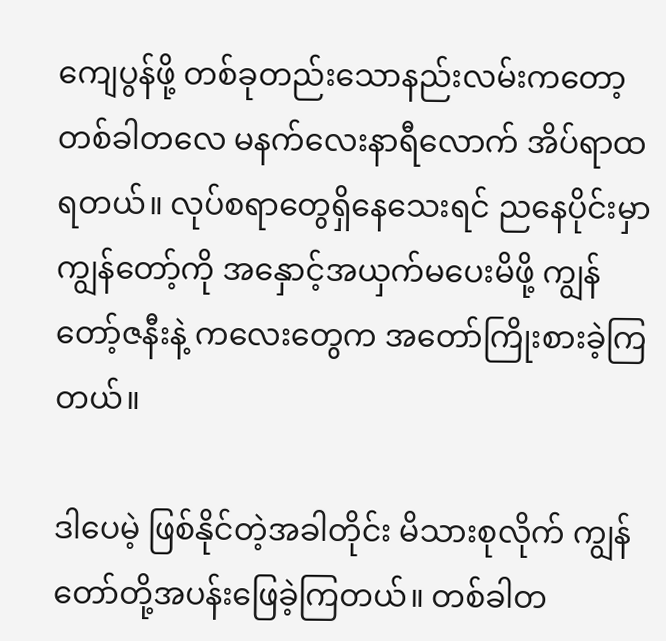ကျေပွန်ဖို့ တစ်ခုတည်းသောနည်းလမ်းကတော့ တစ်ခါတလေ မနက်လေးနာရီလောက် အိပ်ရာထရတယ်။ လုပ်စရာတွေရှိနေသေးရင် ညနေပိုင်းမှာ ကျွန်တော့်ကို အနှောင့်အယှက်မပေးမိဖို့ ကျွန်တော့်ဇနီးနဲ့ ကလေးတွေက အတော်ကြိုးစားခဲ့ကြတယ်။

ဒါပေမဲ့ ဖြစ်နိုင်တဲ့အခါတိုင်း မိသားစုလိုက် ကျွန်တော်တို့အပန်းဖြေခဲ့ကြတယ်။ တစ်ခါတ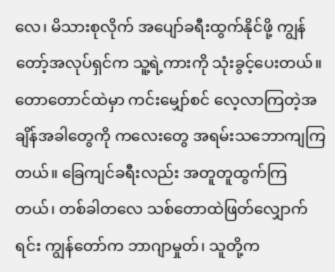လေ၊ မိသားစုလိုက် အပျော်ခရီးထွက်နိုင်ဖို့ ကျွန်တော့်အလုပ်ရှင်က သူ့ရဲ့ကားကို သုံးခွင့်ပေးတယ်။ တောတောင်ထဲမှာ ကင်းမျှော်စင် လေ့လာကြတဲ့အချိန်အခါတွေကို ကလေးတွေ အရမ်းသဘောကျကြတယ်။ ခြေကျင်ခရီးလည်း အတူတူထွက်ကြတယ်၊ တစ်ခါတလေ သစ်တောထဲဖြတ်လျှောက်ရင်း ကျွန်တော်က ဘာဂျာမှုတ်၊ သူတို့က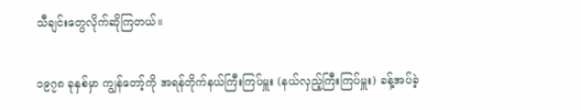သီချင်းတွေလိုက်ဆိုကြတယ်။

၁၉၇၈ ခုနှစ်မှာ ကျွန်တော့်ကို အရန်တိုက်နယ်ကြီးကြပ်မှူး (နယ်လှည့်ကြီးကြပ်မှူး) ခန့်အပ်ခဲ့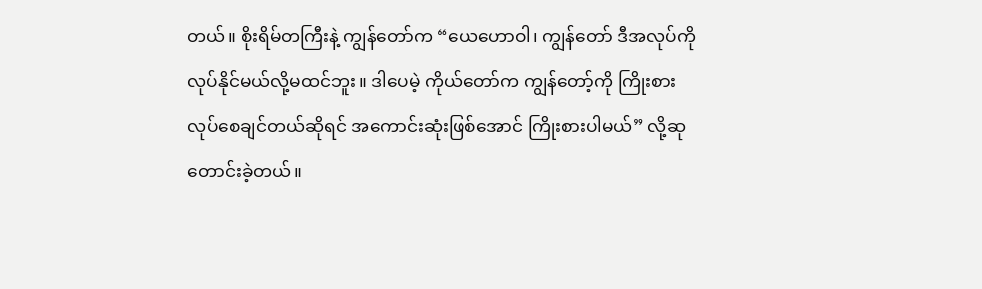တယ်။ စိုးရိမ်တကြီးနဲ့ ကျွန်တော်က “ယေဟောဝါ၊ ကျွန်တော် ဒီအလုပ်ကို လုပ်နိုင်မယ်လို့မထင်ဘူး။ ဒါပေမဲ့ ကိုယ်တော်က ကျွန်တော့်ကို ကြိုးစားလုပ်စေချင်တယ်ဆိုရင် အကောင်းဆုံးဖြစ်အောင် ကြိုးစားပါမယ်” လို့ဆုတောင်းခဲ့တယ်။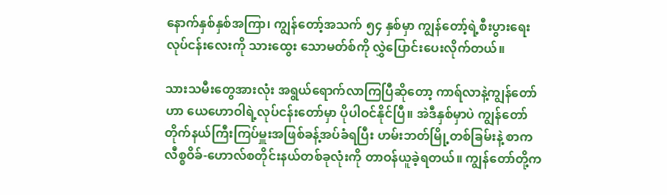နောက်နှစ်နှစ်အကြာ၊ ကျွန်တော့်အသက် ၅၄ နှစ်မှာ ကျွန်တော့်ရဲ့စီးပွားရေးလုပ်ငန်းလေးကို သားထွေး သောမတ်စ်ကို လွှဲပြောင်းပေးလိုက်တယ်။

သားသမီးတွေအားလုံး အရွယ်ရောက်လာကြပြီဆိုတော့ ကာရ်လာနဲ့ကျွန်တော်ဟာ ယေဟောဝါရဲ့လုပ်ငန်းတော်မှာ ပိုပါဝင်နိုင်ပြီ။ အဲဒီနှစ်မှာပဲ ကျွန်တော် တိုက်နယ်ကြီးကြပ်မှူးအဖြစ်ခန့်အပ်ခံရပြီး ဟမ်းဘတ်မြို့တစ်ခြမ်းနဲ့ စာကလီစ္စဝိခ်-ဟောလ်စတိုင်းနယ်တစ်ခုလုံးကို တာဝန်ယူခဲ့ရတယ်။ ကျွန်တော်တို့က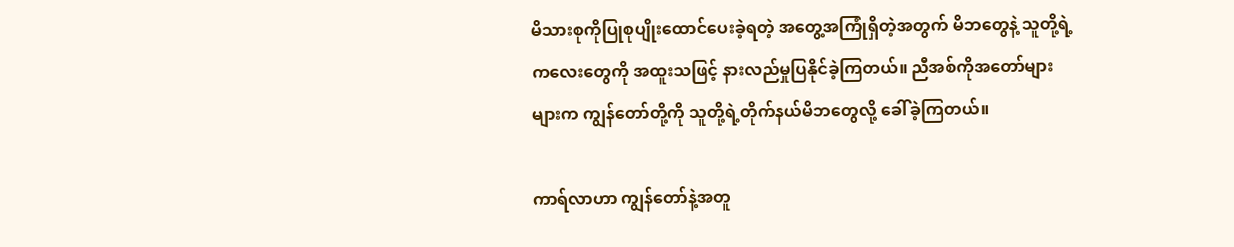မိသားစုကိုပြုစုပျိုးထောင်ပေးခဲ့ရတဲ့ အတွေ့အကြုံရှိတဲ့အတွက် မိဘတွေနဲ့ သူတို့ရဲ့ကလေးတွေကို အထူးသဖြင့် နားလည်မှုပြနိုင်ခဲ့ကြတယ်။ ညီအစ်ကိုအတော်များများက ကျွန်တော်တို့ကို သူတို့ရဲ့တိုက်နယ်မိဘတွေလို့ ခေါ်ခဲ့ကြတယ်။

ကာရ်လာဟာ ကျွန်တော်နဲ့အတူ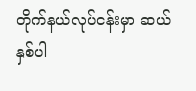တိုက်နယ်လုပ်ငန်းမှာ ဆယ်နှစ်ပါ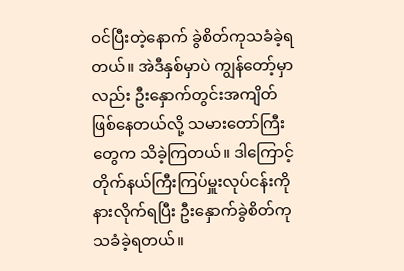ဝင်ပြီးတဲ့နောက် ခွဲစိတ်ကုသခံခဲ့ရတယ်။ အဲဒီနှစ်မှာပဲ ကျွန်တော့်မှာလည်း ဦးနှောက်တွင်းအကျိတ်ဖြစ်နေတယ်လို့ သမားတော်ကြီးတွေက သိခဲ့ကြတယ်။ ဒါကြောင့် တိုက်နယ်ကြီးကြပ်မှူးလုပ်ငန်းကို နားလိုက်ရပြီး ဦးနှောက်ခွဲစိတ်ကုသခံခဲ့ရတယ်။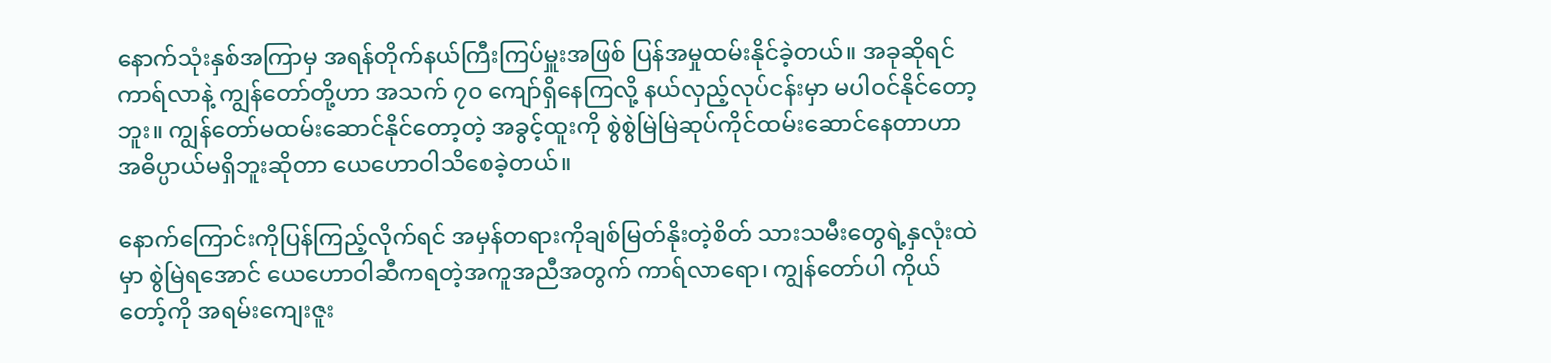နောက်သုံးနှစ်အကြာမှ အရန်တိုက်နယ်ကြီးကြပ်မှူးအဖြစ် ပြန်အမှုထမ်းနိုင်ခဲ့တယ်။ အခုဆိုရင် ကာရ်လာနဲ့ ကျွန်တော်တို့ဟာ အသက် ၇၀ ကျော်ရှိနေကြလို့ နယ်လှည့်လုပ်ငန်းမှာ မပါဝင်နိုင်တော့ဘူး။ ကျွန်တော်မထမ်းဆောင်နိုင်တော့တဲ့ အခွင့်ထူးကို စွဲစွဲမြဲမြဲဆုပ်ကိုင်ထမ်းဆောင်နေတာဟာ အဓိပ္ပာယ်မရှိဘူးဆိုတာ ယေဟောဝါသိစေခဲ့တယ်။

နောက်ကြောင်းကိုပြန်ကြည့်လိုက်ရင် အမှန်တရားကိုချစ်မြတ်နိုးတဲ့စိတ် သားသမီးတွေရဲ့နှလုံးထဲမှာ စွဲမြဲရအောင် ယေဟောဝါဆီကရတဲ့အကူအညီအတွက် ကာရ်လာရော၊ ကျွန်တော်ပါ ကိုယ်တော့်ကို အရမ်းကျေးဇူး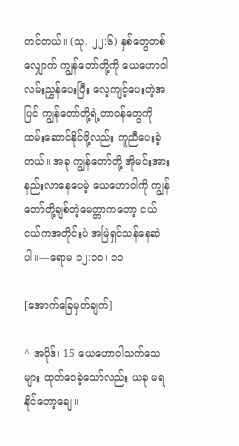တင်တယ်။ (သု. ၂၂:၆) နှစ်တွေတစ်လျှောက် ကျွန်တော်တို့ကို ယေဟောဝါလမ်းညွှန်ပေးပြီး လေ့ကျင့်ပေးတဲ့အပြင် ကျွန်တော်တို့ရဲ့တာဝန်တွေကို ထမ်းဆောင်နိုင်ဖို့လည်း ကူညီပေးခဲ့တယ်။ အခု ကျွန်တော်တို့ အိုမင်းအားနည်းလာနေပေမဲ့ ယေဟောဝါကို ကျွန်တော်တို့ချစ်တဲ့မေတ္တာကတော့ ငယ်ငယ်ကအတိုင်းပဲ အမြဲရှင်သန်နေဆဲပါ။—ရောမ ၁၂:၁၀၊ ၁၁

[အောက်ခြေမှတ်ချက်]

^ အပိုဒ်၊ 15 ယေဟောဝါသက်သေများ ထုတ်ဝေခဲ့သော်လည်း ယခု မရနိုင်တော့ချေ။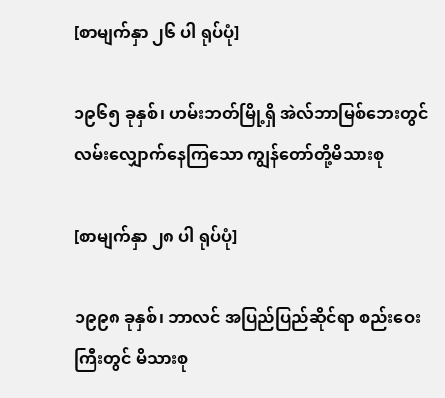[စာမျက်နှာ ၂၆ ပါ ရုပ်ပုံ]

၁၉၆၅ ခုနှစ်၊ ဟမ်းဘတ်မြို့ရှိ အဲလ်ဘာမြစ်ဘေးတွင် လမ်းလျှောက်နေကြသော ကျွန်တော်တို့မိသားစု

[စာမျက်နှာ ၂၈ ပါ ရုပ်ပုံ]

၁၉၉၈ ခုနှစ်၊ ဘာလင် အပြည်ပြည်ဆိုင်ရာ စည်းဝေးကြီးတွင် မိသားစု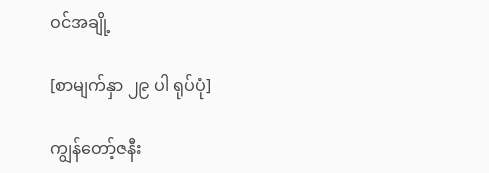ဝင်အချို့

[စာမျက်နှာ ၂၉ ပါ ရုပ်ပုံ]

ကျွန်တော့်ဇနီး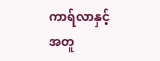ကာရ်လာနှင့်အတူ